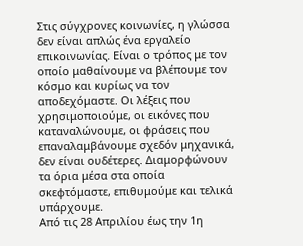Στις σύγχρονες κοινωνίες, η γλώσσα δεν είναι απλώς ένα εργαλείο επικοινωνίας. Είναι ο τρόπος με τον οποίο μαθαίνουμε να βλέπουμε τον κόσμο και κυρίως να τον αποδεχόμαστε. Οι λέξεις που χρησιμοποιούμε, οι εικόνες που καταναλώνουμε, οι φράσεις που επαναλαμβάνουμε σχεδόν μηχανικά, δεν είναι ουδέτερες. Διαμορφώνουν τα όρια μέσα στα οποία σκεφτόμαστε, επιθυμούμε και τελικά υπάρχουμε.
Από τις 28 Απριλίου έως την 1η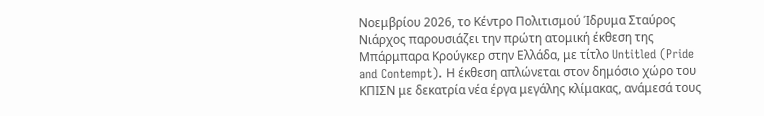Νοεμβρίου 2026, το Κέντρο Πολιτισμού Ίδρυμα Σταύρος Νιάρχος παρουσιάζει την πρώτη ατομική έκθεση της Μπάρμπαρα Κρούγκερ στην Ελλάδα, με τίτλο Untitled (Pride and Contempt). Η έκθεση απλώνεται στον δημόσιο χώρο του ΚΠΙΣΝ με δεκατρία νέα έργα μεγάλης κλίμακας, ανάμεσά τους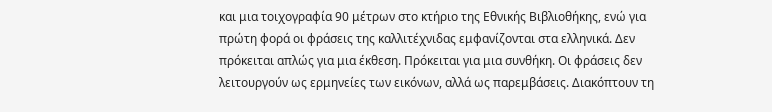και μια τοιχογραφία 90 μέτρων στο κτήριο της Εθνικής Βιβλιοθήκης, ενώ για πρώτη φορά οι φράσεις της καλλιτέχνιδας εμφανίζονται στα ελληνικά. Δεν πρόκειται απλώς για μια έκθεση. Πρόκειται για μια συνθήκη. Οι φράσεις δεν λειτουργούν ως ερμηνείες των εικόνων, αλλά ως παρεμβάσεις. Διακόπτουν τη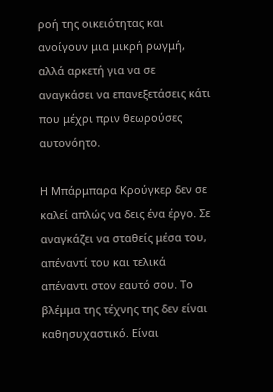ροή της οικειότητας και ανοίγουν μια μικρή ρωγμή, αλλά αρκετή για να σε αναγκάσει να επανεξετάσεις κάτι που μέχρι πριν θεωρούσες αυτονόητο.

Η Μπάρμπαρα Κρούγκερ δεν σε καλεί απλώς να δεις ένα έργο. Σε αναγκάζει να σταθείς μέσα του, απέναντί του και τελικά απέναντι στον εαυτό σου. Το βλέμμα της τέχνης της δεν είναι καθησυχαστικό. Είναι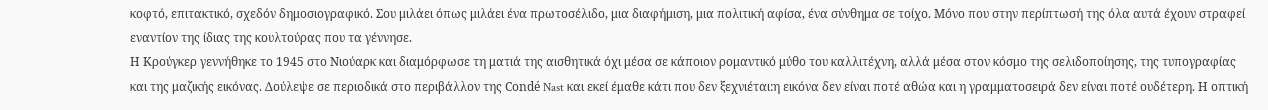κοφτό, επιτακτικό, σχεδόν δημοσιογραφικό. Σου μιλάει όπως μιλάει ένα πρωτοσέλιδο, μια διαφήμιση, μια πολιτική αφίσα, ένα σύνθημα σε τοίχο. Μόνο που στην περίπτωσή της όλα αυτά έχουν στραφεί εναντίον της ίδιας της κουλτούρας που τα γέννησε.
Η Κρούγκερ γεννήθηκε το 1945 στο Νιούαρκ και διαμόρφωσε τη ματιά της αισθητικά όχι μέσα σε κάποιον ρομαντικό μύθο του καλλιτέχνη, αλλά μέσα στον κόσμο της σελιδοποίησης, της τυπογραφίας και της μαζικής εικόνας. Δούλεψε σε περιοδικά στο περιβάλλον της Condé Nast και εκεί έμαθε κάτι που δεν ξεχνιέται:η εικόνα δεν είναι ποτέ αθώα και η γραμματοσειρά δεν είναι ποτέ ουδέτερη. Η οπτική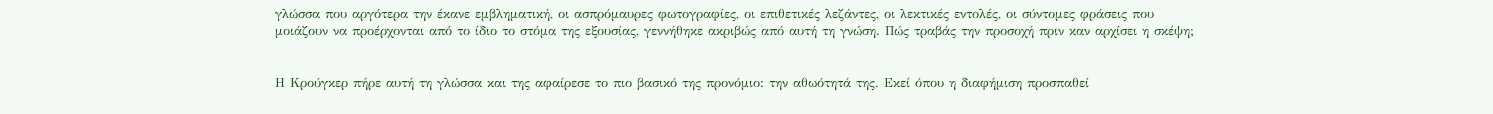γλώσσα που αργότερα την έκανε εμβληματική, οι ασπρόμαυρες φωτογραφίες, οι επιθετικές λεζάντες, οι λεκτικές εντολές, οι σύντομες φράσεις που μοιάζουν να προέρχονται από το ίδιο το στόμα της εξουσίας, γεννήθηκε ακριβώς από αυτή τη γνώση. Πώς τραβάς την προσοχή πριν καν αρχίσει η σκέψη;


Η Κρούγκερ πήρε αυτή τη γλώσσα και της αφαίρεσε το πιο βασικό της προνόμιο: την αθωότητά της. Εκεί όπου η διαφήμιση προσπαθεί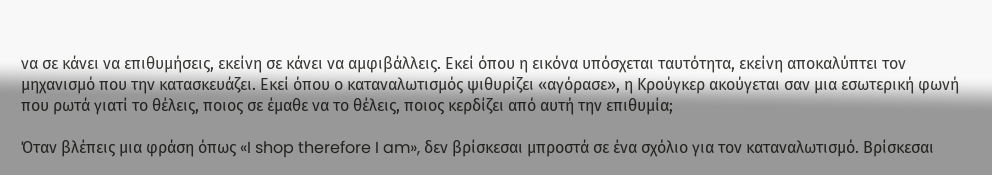να σε κάνει να επιθυμήσεις, εκείνη σε κάνει να αμφιβάλλεις. Εκεί όπου η εικόνα υπόσχεται ταυτότητα, εκείνη αποκαλύπτει τον μηχανισμό που την κατασκευάζει. Εκεί όπου ο καταναλωτισμός ψιθυρίζει «αγόρασε», η Κρούγκερ ακούγεται σαν μια εσωτερική φωνή που ρωτά γιατί το θέλεις, ποιος σε έμαθε να το θέλεις, ποιος κερδίζει από αυτή την επιθυμία;

Όταν βλέπεις μια φράση όπως «I shop therefore I am», δεν βρίσκεσαι μπροστά σε ένα σχόλιο για τον καταναλωτισμό. Βρίσκεσαι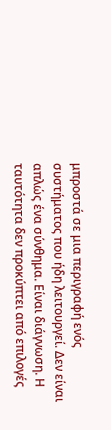μπροστά σε μια περιγραφή ενός συστήματος που ήδη λειτουργεί. Δεν είναι απλώς ένα σύνθημα. Είναι διάγνωση. Η ταυτότητα δεν προκύπτει από επιλογές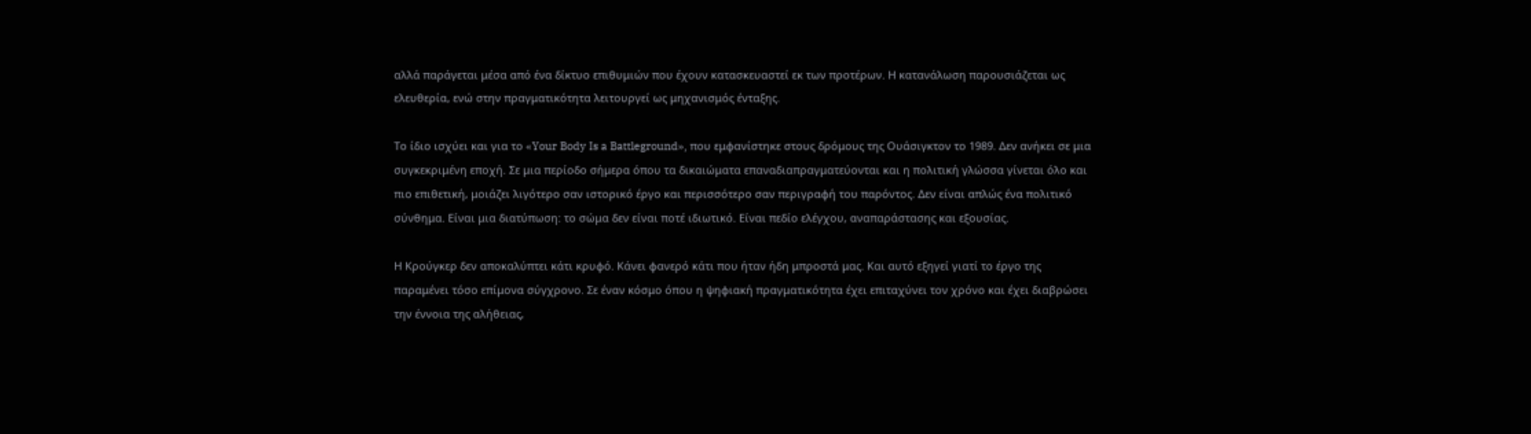αλλά παράγεται μέσα από ένα δίκτυο επιθυμιών που έχουν κατασκευαστεί εκ των προτέρων. Η κατανάλωση παρουσιάζεται ως ελευθερία, ενώ στην πραγματικότητα λειτουργεί ως μηχανισμός ένταξης.

Το ίδιο ισχύει και για το «Your Body Is a Battleground», που εμφανίστηκε στους δρόμους της Ουάσιγκτον το 1989. Δεν ανήκει σε μια συγκεκριμένη εποχή. Σε μια περίοδο σήμερα όπου τα δικαιώματα επαναδιαπραγματεύονται και η πολιτική γλώσσα γίνεται όλο και πιο επιθετική, μοιάζει λιγότερο σαν ιστορικό έργο και περισσότερο σαν περιγραφή του παρόντος. Δεν είναι απλώς ένα πολιτικό σύνθημα. Είναι μια διατύπωση: το σώμα δεν είναι ποτέ ιδιωτικό. Είναι πεδίο ελέγχου, αναπαράστασης και εξουσίας.

Η Κρούγκερ δεν αποκαλύπτει κάτι κρυφό. Κάνει φανερό κάτι που ήταν ήδη μπροστά μας. Και αυτό εξηγεί γιατί το έργο της παραμένει τόσο επίμονα σύγχρονο. Σε έναν κόσμο όπου η ψηφιακή πραγματικότητα έχει επιταχύνει τον χρόνο και έχει διαβρώσει την έννοια της αλήθειας,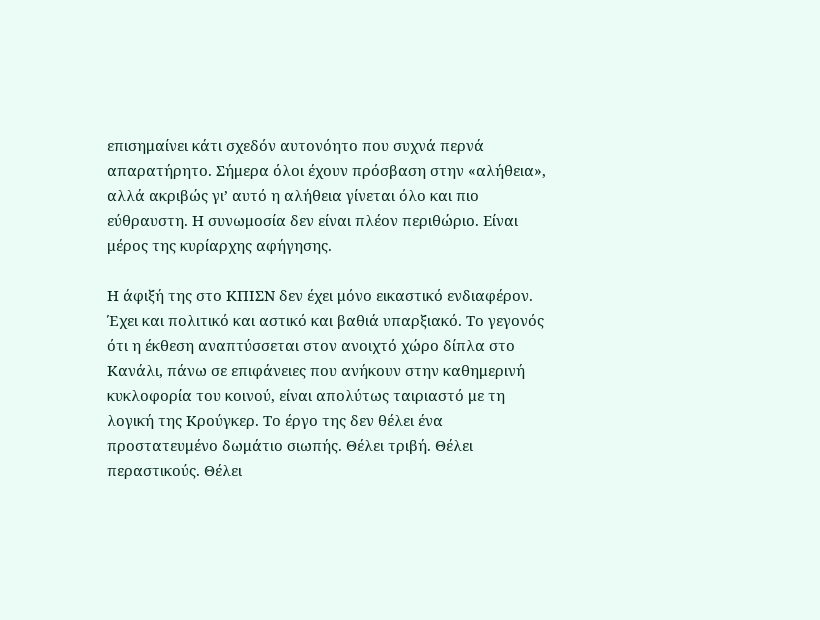επισημαίνει κάτι σχεδόν αυτονόητο που συχνά περνά απαρατήρητο. Σήμερα όλοι έχουν πρόσβαση στην «αλήθεια», αλλά ακριβώς γι’ αυτό η αλήθεια γίνεται όλο και πιο εύθραυστη. Η συνωμοσία δεν είναι πλέον περιθώριο. Είναι μέρος της κυρίαρχης αφήγησης.

Η άφιξή της στο ΚΠΙΣΝ δεν έχει μόνο εικαστικό ενδιαφέρον. Έχει και πολιτικό και αστικό και βαθιά υπαρξιακό. Το γεγονός ότι η έκθεση αναπτύσσεται στον ανοιχτό χώρο δίπλα στο Κανάλι, πάνω σε επιφάνειες που ανήκουν στην καθημερινή κυκλοφορία του κοινού, είναι απολύτως ταιριαστό με τη λογική της Κρούγκερ. Το έργο της δεν θέλει ένα προστατευμένο δωμάτιο σιωπής. Θέλει τριβή. Θέλει περαστικούς. Θέλει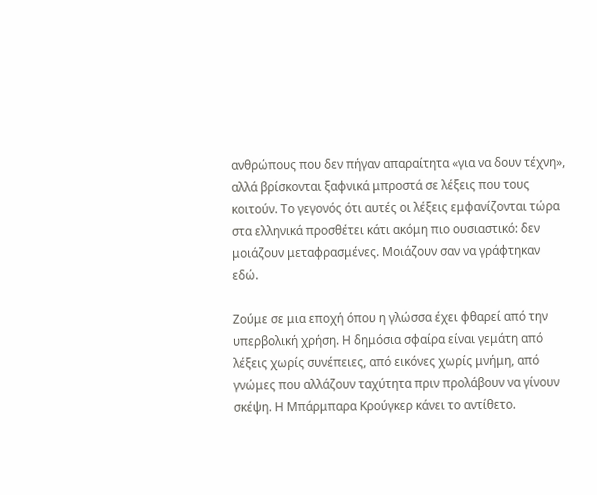ανθρώπους που δεν πήγαν απαραίτητα «για να δουν τέχνη», αλλά βρίσκονται ξαφνικά μπροστά σε λέξεις που τους κοιτούν. Το γεγονός ότι αυτές οι λέξεις εμφανίζονται τώρα στα ελληνικά προσθέτει κάτι ακόμη πιο ουσιαστικό: δεν μοιάζουν μεταφρασμένες. Μοιάζουν σαν να γράφτηκαν εδώ.

Ζούμε σε μια εποχή όπου η γλώσσα έχει φθαρεί από την υπερβολική χρήση. Η δημόσια σφαίρα είναι γεμάτη από λέξεις χωρίς συνέπειες, από εικόνες χωρίς μνήμη, από γνώμες που αλλάζουν ταχύτητα πριν προλάβουν να γίνουν σκέψη. Η Μπάρμπαρα Κρούγκερ κάνει το αντίθετο.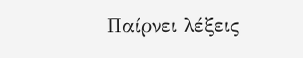Παίρνει λέξεις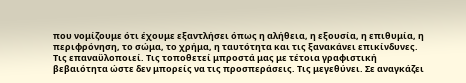που νομίζουμε ότι έχουμε εξαντλήσει όπως η αλήθεια, η εξουσία, η επιθυμία, η περιφρόνηση, το σώμα, το χρήμα, η ταυτότητα και τις ξανακάνει επικίνδυνες. Τις επαναϋλοποιεί. Τις τοποθετεί μπροστά μας με τέτοια γραφιστική βεβαιότητα ώστε δεν μπορείς να τις προσπεράσεις. Τις μεγεθύνει. Σε αναγκάζει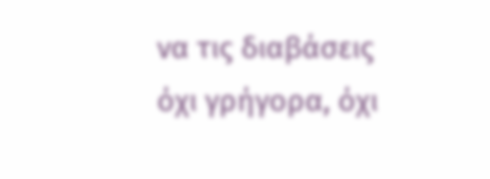να τις διαβάσεις όχι γρήγορα, όχι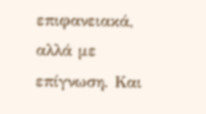επιφανειακά, αλλά με επίγνωση. Και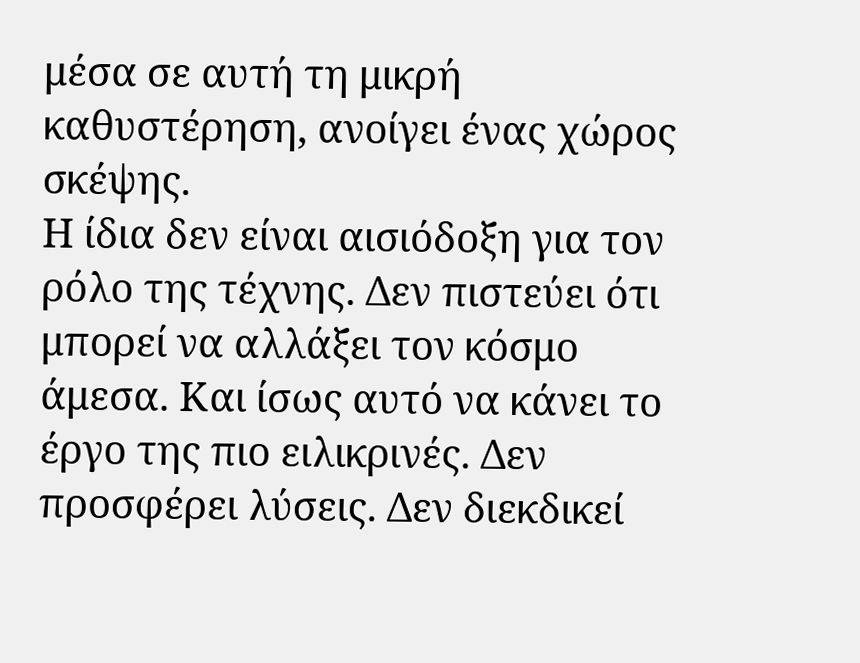μέσα σε αυτή τη μικρή καθυστέρηση, ανοίγει ένας χώρος σκέψης.
Η ίδια δεν είναι αισιόδοξη για τον ρόλο της τέχνης. Δεν πιστεύει ότι μπορεί να αλλάξει τον κόσμο άμεσα. Και ίσως αυτό να κάνει το έργο της πιο ειλικρινές. Δεν προσφέρει λύσεις. Δεν διεκδικεί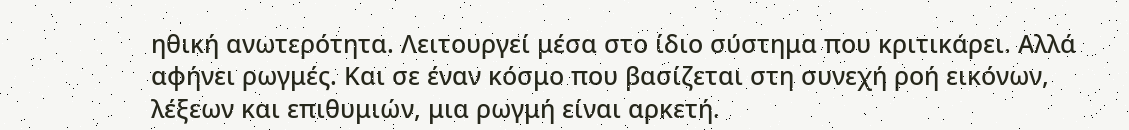ηθική ανωτερότητα. Λειτουργεί μέσα στο ίδιο σύστημα που κριτικάρει. Αλλά αφήνει ρωγμές. Και σε έναν κόσμο που βασίζεται στη συνεχή ροή εικόνων, λέξεων και επιθυμιών, μια ρωγμή είναι αρκετή.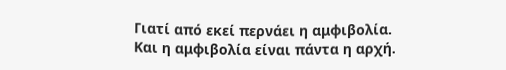Γιατί από εκεί περνάει η αμφιβολία.
Και η αμφιβολία είναι πάντα η αρχή.